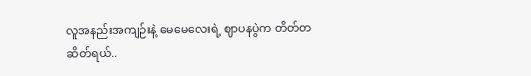လူအနည်းအကျဉ်းနဲ့ မေမေလေးရဲ့ ဈာပနပွဲက တိတ်တဆိတ်ရယ်..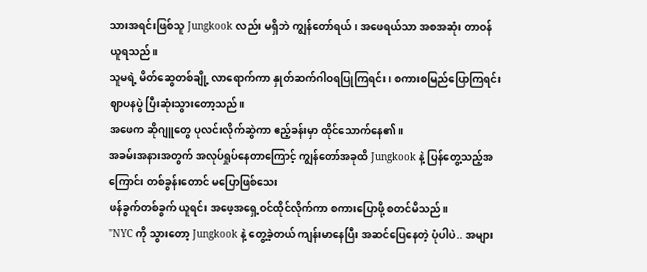သားအရင်းဖြစ်သူ Jungkook လည်း မရှိဘဲ ကျွန်တော်ရယ်၊ အဖေရယ်သာ အစအဆုံး တာဝန်ယူရသည်။
သူမရဲ့ မိတ်ဆွေတစ်ချို့ လာရောက်ကာ နှုတ်ဆက်ဂါဝရပြုကြရင်း၊ စကားစမြည်ပြောကြရင်း ဈာပနပွဲ ပြီးဆုံးသွားတော့သည်။
အဖေက ဆိုဂျူတွေ ပုလင်းလိုက်ဆွဲကာ ဧည့်ခန်းမှာ ထိုင်သောက်နေ၏။
အခမ်းအနားအတွက် အလုပ်ရှုပ်နေတာကြောင့် ကျွန်တော်အခုထိ Jungkook နဲ့ ပြန်တွေ့သည့်အကြောင်း တစ်ခွန်းတောင် မပြောဖြစ်သေး
ဖန်ခွက်တစ်ခွက် ယူရင်း အဖေ့အရှေ့ဝင်ထိုင်လိုက်ကာ စကားပြောဖို့ စတင်မိသည်။
"NYC ကို သွားတော့ Jungkook နဲ့ တွေ့ခဲ့တယ် ကျန်းမာနေပြီး အဆင်ပြေနေတဲ့ ပုံပါပဲ.. အများ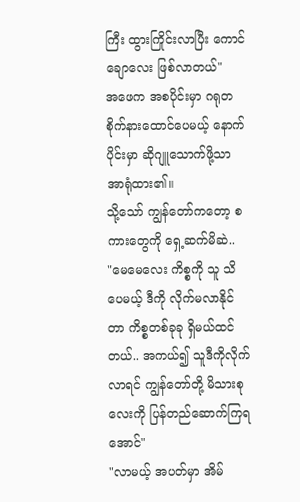ကြီး ထွားကြိုင်းလာပြီး ကောင်ချောလေး ဖြစ်လာတယ်"
အဖေက အစပိုင်းမှာ ဂရုတစိုက်နားထောင်ပေမယ့် နောက်ပိုင်းမှာ ဆိုဂျူသောက်ဖို့သာ အာရုံထား၏။
သို့သော် ကျွန်တော်ကတော့ စကားတွေကို ရှေ့ဆက်မိဆဲ..
"မေမေလေး ကိစ္စကို သူ သိပေမယ့် ဒီကို လိုက်မလာနိုင်တာ ကိစ္စတစ်ခုခု ရှိမယ်ထင်တယ်.. အကယ်၍ သူဒီကိုလိုက်လာရင် ကျွန်တော်တို့ မိသားစုလေးကို ပြန်တည်ဆောက်ကြရအောင်"
"လာမယ့် အပတ်မှာ အိမ်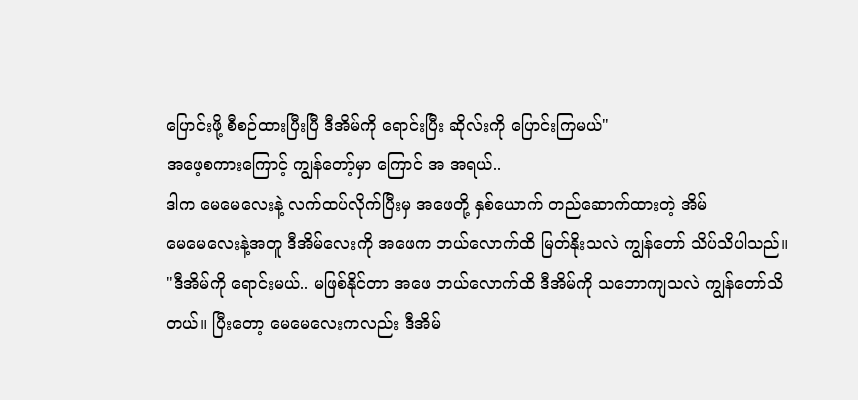ပြောင်းဖို့ စီစဉ်ထားပြီးပြီ ဒီအိမ်ကို ရောင်းပြီး ဆိုလ်းကို ပြောင်းကြမယ်"
အဖေ့စကားကြောင့် ကျွန်တော့်မှာ ကြောင် အ အရယ်..
ဒါက မေမေလေးနဲ့ လက်ထပ်လိုက်ပြီးမှ အဖေတို့ နှစ်ယောက် တည်ဆောက်ထားတဲ့ အိမ်
မေမေလေးနဲ့အတူ ဒီအိမ်လေးကို အဖေက ဘယ်လောက်ထိ မြတ်နိုးသလဲ ကျွန်တော် သိပ်သိပါသည်။
"ဒီအိမ်ကို ရောင်းမယ်.. မဖြစ်နိုင်တာ အဖေ ဘယ်လောက်ထိ ဒီအိမ်ကို သဘောကျသလဲ ကျွန်တော်သိတယ်။ ပြီးတော့ မေမေလေးကလည်း ဒီအိမ်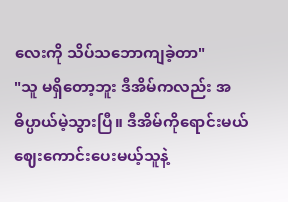လေးကို သိပ်သဘောကျခဲ့တာ"
"သူ မရှိတော့ဘူး ဒီအိမ်ကလည်း အဓိပ္ပာယ်မဲ့သွားပြီ။ ဒီအိမ်ကိုရောင်းမယ် ဈေးကောင်းပေးမယ့်သူနဲ့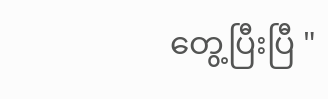တွေ့ပြီးပြီ "